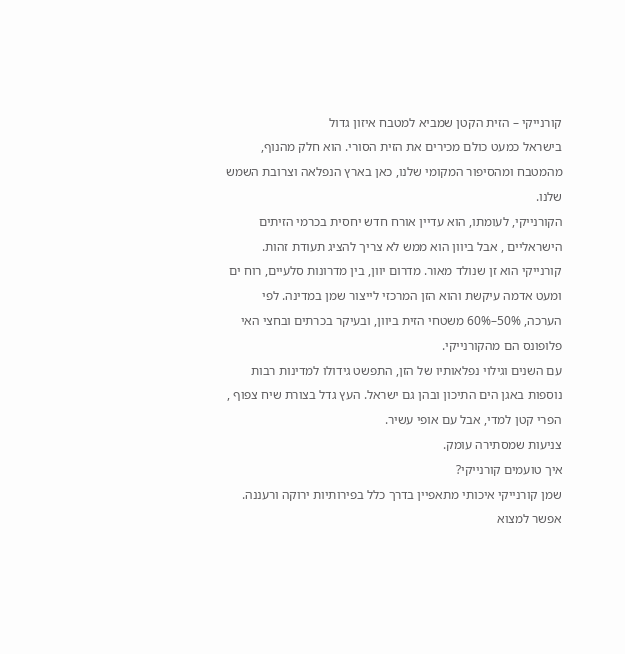קורנייקי – הזית הקטן שמביא למטבח איזון גדול
בישראל כמעט כולם מכירים את הזית הסורי. הוא חלק מהנוף, מהמטבח ומהסיפור המקומי שלנו, כאן בארץ הנפלאה וצרובת השמש שלנו.
הקורנייקי, לעומתו, הוא עדיין אורח חדש יחסית בכרמי הזיתים הישראליים , אבל ביוון הוא ממש לא צריך להציג תעודת זהות.
קורנייקי הוא זן שנולד מאור. מדרום יוון, בין מדרונות סלעיים, רוח ים ומעט אדמה עיקשת והוא הזן המרכזי לייצור שמן במדינה. לפי הערכה, 50%–60% משטחי הזית ביוון, ובעיקר בכרתים ובחצי האי פלופונס הם מהקורנייקי.
עם השנים וגילוי נפלאותיו של הזן, התפשט גידולו למדינות רבות נוספות באגן הים התיכון ובהן גם ישראל. העץ גדל בצורת שיח צפוף , הפרי קטן למדי, אבל עם אופי עשיר.
צניעות שמסתירה עומק.
איך טועמים קורנייקי?
שמן קורנייקי איכותי מתאפיין בדרך כלל בפירותיות ירוקה ורעננה. אפשר למצוא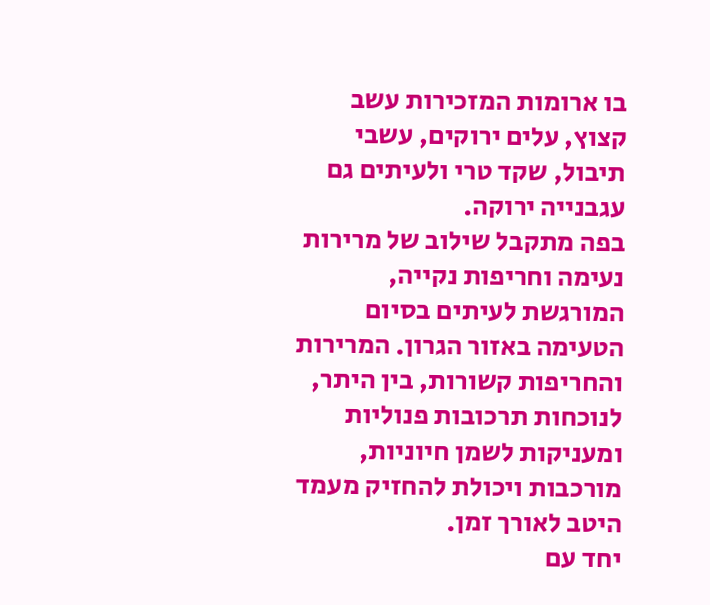בו ארומות המזכירות עשב קצוץ, עלים ירוקים, עשבי תיבול, שקד טרי ולעיתים גם עגבנייה ירוקה.
בפה מתקבל שילוב של מרירות נעימה וחריפות נקייה, המורגשת לעיתים בסיום הטעימה באזור הגרון. המרירות והחריפות קשורות, בין היתר, לנוכחות תרכובות פנוליות ומעניקות לשמן חיוניות, מורכבות ויכולת להחזיק מעמד היטב לאורך זמן.
יחד עם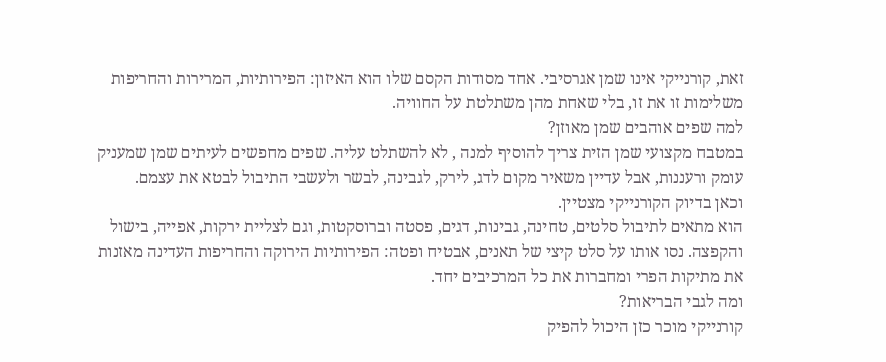זאת, קורנייקי אינו שמן אגרסיבי. אחד מסודות הקסם שלו הוא האיזון: הפירותיות, המרירות והחריפות משלימות זו את זו, בלי שאחת מהן משתלטת על החוויה.
למה שפים אוהבים שמן מאוזן?
במטבח מקצועי שמן הזית צריך להוסיף למנה , לא להשתלט עליה. שפים מחפשים לעיתים שמן שמעניק עומק ורעננות, אבל עדיין משאיר מקום לדג, לירק, לגבינה, לבשר ולעשבי התיבול לבטא את עצמם.
וכאן בדיוק הקורנייקי מצטיין.
הוא מתאים לתיבול סלטים, טחינה, גבינות, דגים, פסטה וברוסקטות, וגם לצליית ירקות, אפייה, בישול והקפצה. נסו אותו על סלט קיצי של תאנים, אבטיח ופטה: הפירותיות הירוקה והחריפות העדינה מאזנות את מתיקות הפרי ומחברות את כל המרכיבים יחד.
ומה לגבי הבריאות?
קורנייקי מוכר כזן היכול להפיק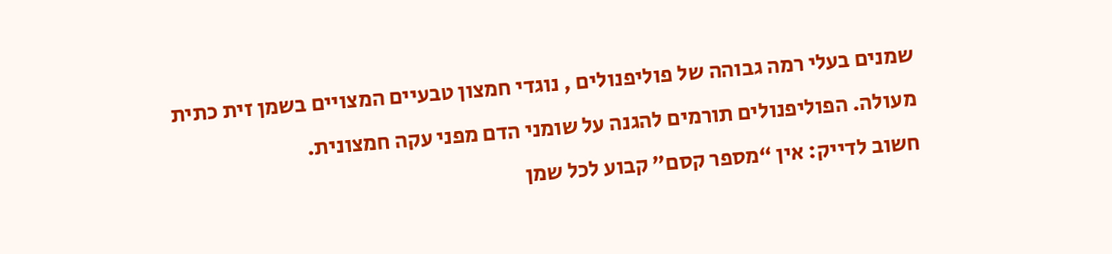שמנים בעלי רמה גבוהה של פוליפנולים , נוגדי חמצון טבעיים המצויים בשמן זית כתית מעולה. הפוליפנולים תורמים להגנה על שומני הדם מפני עקה חמצונית.
חשוב לדייק: אין “מספר קסם” קבוע לכל שמן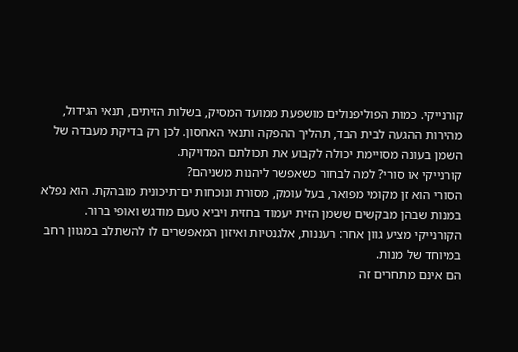קורנייקי. כמות הפוליפנולים מושפעת ממועד המסיק, בשלות הזיתים, תנאי הגידול, מהירות ההגעה לבית הבד, תהליך ההפקה ותנאי האחסון. לכן רק בדיקת מעבדה של השמן בעונה מסויימת יכולה לקבוע את תכולתם המדויקת.
קורנייקי או סורי? למה לבחור כשאפשר ליהנות משניהם?
הסורי הוא זן מקומי מפואר, בעל עומק, מסורת ונוכחות ים־תיכונית מובהקת. הוא נפלא במנות שבהן מבקשים ששמן הזית יעמוד בחזית ויביא טעם מודגש ואופי ברור.
הקורנייקי מציע גוון אחר: רעננות, אלגנטיות ואיזון המאפשרים לו להשתלב במגוון רחב במיוחד של מנות.
הם אינם מתחרים זה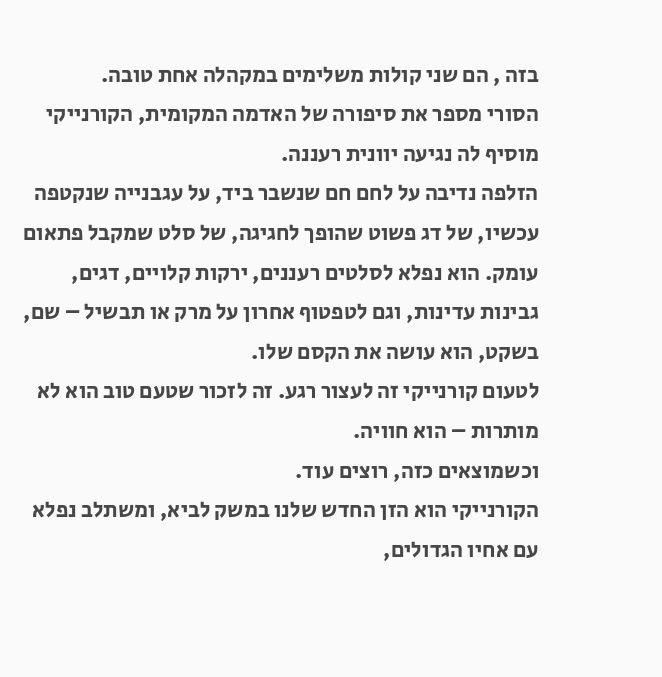בזה , הם שני קולות משלימים במקהלה אחת טובה.
הסורי מספר את סיפורה של האדמה המקומית, הקורנייקי מוסיף לה נגיעה יוונית רעננה.
הזלפה נדיבה על לחם חם שנשבר ביד, על עגבנייה שנקטפה עכשיו, של דג פשוט שהופך לחגיגה, של סלט שמקבל פתאום עומק. הוא נפלא לסלטים רעננים, ירקות קלויים, דגים, גבינות עדינות, וגם לטפטוף אחרון על מרק או תבשיל – שם, בשקט, הוא עושה את הקסם שלו.
לטעום קורנייקי זה לעצור רגע. זה לזכור שטעם טוב הוא לא מותרות – הוא חוויה.
וכשמוצאים כזה, רוצים עוד.
הקורנייקי הוא הזן החדש שלנו במשק לביא, ומשתלב נפלא עם אחיו הגדולים,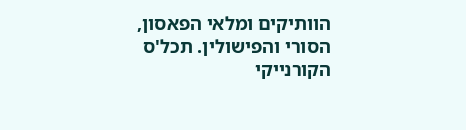הוותיקים ומלאי הפאסון, הסורי והפישולין. תכל'ס הקורנייקי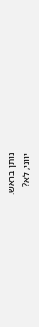נותן בראש.
יווני, לא?